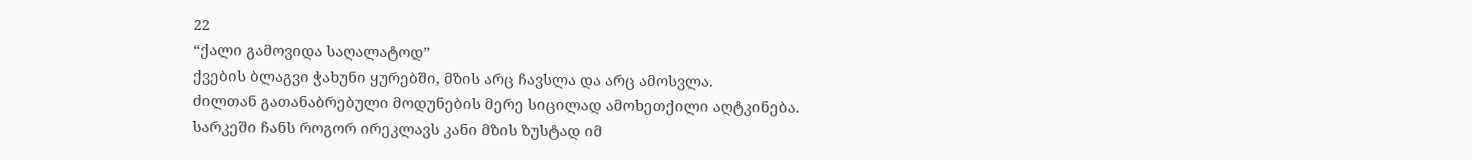22
“ქალი გამოვიდა საღალატოდ”
ქვების ბლაგვი ჭახუნი ყურებში, მზის არც ჩავსლა და არც ამოსვლა.
ძილთან გათანაბრებული მოდუნების მერე სიცილად ამოხეთქილი აღტკინება.
სარკეში ჩანს როგორ ირეკლავს კანი მზის ზუსტად იმ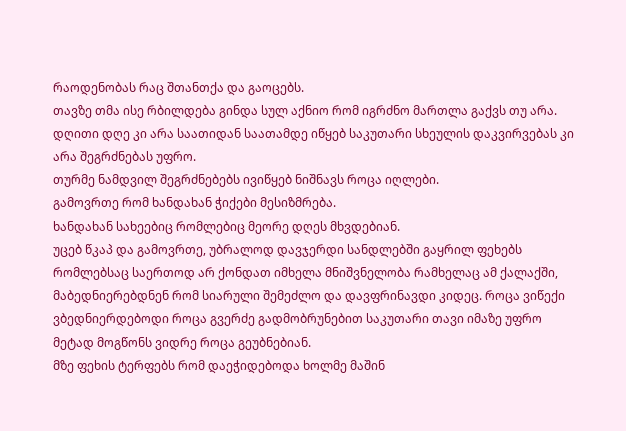რაოდენობას რაც შთანთქა და გაოცებს.
თავზე თმა ისე რბილდება გინდა სულ აქნიო რომ იგრძნო მართლა გაქვს თუ არა.
დღითი დღე კი არა საათიდან საათამდე იწყებ საკუთარი სხეულის დაკვირვებას კი არა შეგრძნებას უფრო.
თურმე ნამდვილ შეგრძნებებს ივიწყებ ნიშნავს როცა იღლები.
გამოვრთე რომ ხანდახან ჭიქები მესიზმრება.
ხანდახან სახეებიც რომლებიც მეორე დღეს მხვდებიან.
უცებ წკაპ და გამოვრთე, უბრალოდ დავჯერდი სანდლებში გაყრილ ფეხებს რომლებსაც საერთოდ არ ქონდათ იმხელა მნიშვნელობა რამხელაც ამ ქალაქში, მაბედნიერებდნენ რომ სიარული შემეძლო და დავფრინავდი კიდეც. როცა ვიწექი ვბედნიერდებოდი როცა გვერძე გადმობრუნებით საკუთარი თავი იმაზე უფრო მეტად მოგწონს ვიდრე როცა გეუბნებიან.
მზე ფეხის ტერფებს რომ დაეჭიდებოდა ხოლმე მაშინ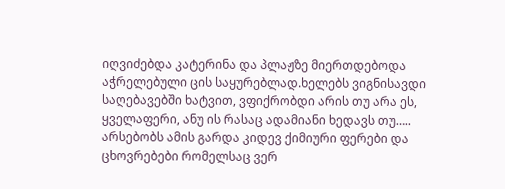იღვიძებდა კატერინა და პლაჟზე მიერთდებოდა აჭრელებული ცის საყურებლად.ხელებს ვიგნისავდი საღებავებში ხატვით, ვფიქრობდი არის თუ არა ეს, ყველაფერი, ანუ ის რასაც ადამიანი ხედავს თუ….. არსებობს ამის გარდა კიდევ ქიმიური ფერები და ცხოვრებები რომელსაც ვერ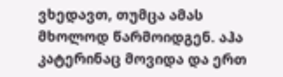ვხედავთ, თუმცა ამას მხოლოდ წარმოიდგენ. აჰა კატერინაც მოვიდა და ერთ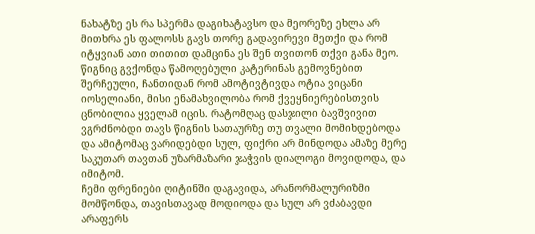ნახატზე ეს რა სპერმა დაგიხატავსო და მეორეზე ეხლა არ მითხრა ეს ფალოსს გავს თორე გადავირევი მეთქი და რომ იტყვიან ათი თითით დამცინა ეს შენ თვითონ თქვი განა მეო.
წიგნიც გვქონდა წამოღებული კატერინას გემოვნებით შერჩეული, ჩანთიდან რომ ამოტივტივდა ოტია ვიცანი იოსელიანი, მისი ენამახვილობა რომ ქვეყნიერებისთვის ცნობილია ყველამ იცის. რატომღაც დასჯილი ბავშვივით ვგრძნობდი თავს წიგნის სათაურზე თუ თვალი მომიხდებოდა და ამიტომაც ვარიდებდი სულ, ფიქრი არ მინდოდა ამაზე მერე საკუთარ თავთან უზარმაზარი ჯაჭვის დიალოგი მოვიდოდა, და იმიტომ.
ჩემი ფრენიები ღიტინში დაგავიდა, არანორმალურიზმი მომწონდა, თავისთავად მოდიოდა და სულ არ ვძაბავდი არაფერს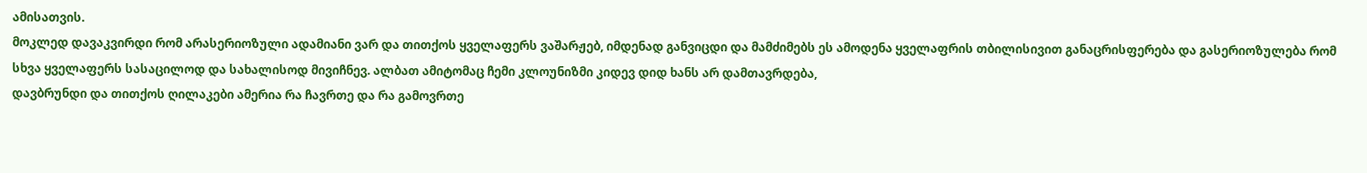ამისათვის.
მოკლედ დავაკვირდი რომ არასერიოზული ადამიანი ვარ და თითქოს ყველაფერს ვაშარჟებ, იმდენად განვიცდი და მამძიმებს ეს ამოდენა ყველაფრის თბილისივით განაცრისფერება და გასერიოზულება რომ სხვა ყველაფერს სასაცილოდ და სახალისოდ მივიჩნევ. ალბათ ამიტომაც ჩემი კლოუნიზმი კიდევ დიდ ხანს არ დამთავრდება,
დავბრუნდი და თითქოს ღილაკები ამერია რა ჩავრთე და რა გამოვრთე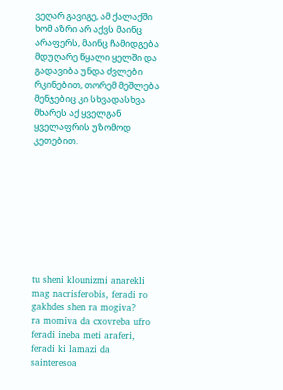ვეღარ გავიგე, ამ ქალაქში ხომ აზრი არ აქვს მაინც არაფერს, მაინც ჩამიდგება მდუღარე წყალი ყელში და გადავიბა უნდა ძვლები რკინებით, თორემ მეშლება მენჯებიც კი სხვადასხვა მხარეს აქ ყველგან ყველაფრის უზომოდ კეთებით.









tu sheni klounizmi anarekli mag nacrisferobis, feradi ro gakhdes shen ra mogiva?
ra momiva da cxovreba ufro feradi ineba meti araferi, feradi ki lamazi da sainteresoa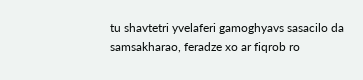tu shavtetri yvelaferi gamoghyavs sasacilo da samsakharao, feradze xo ar fiqrob ro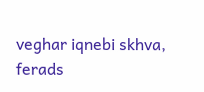veghar iqnebi skhva, ferads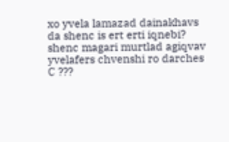xo yvela lamazad dainakhavs da shenc is ert erti iqnebi?
shenc magari murtlad agiqvav yvelafers chvenshi ro darches
C ???